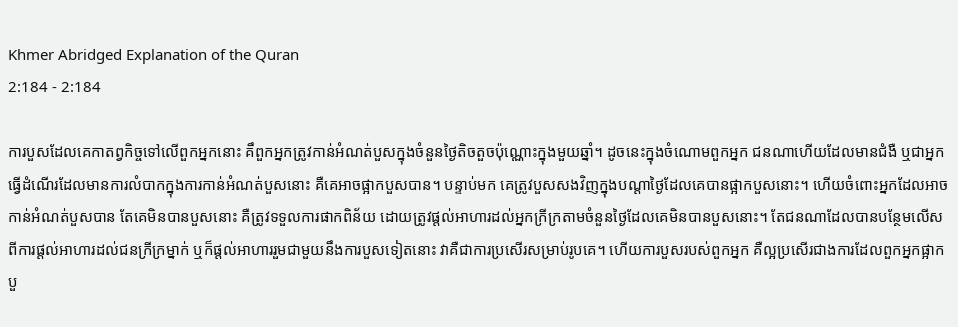Khmer Abridged Explanation of the Quran
2:184 - 2:184

ការបួសដែលគេកាតព្វកិច្ចទៅលើពួកអ្នកនោះ គឹពួកអ្នកត្រូវកាន់អំណត់បួសក្នុងចំនួនថ្ងៃតិចតួចប៉ុណ្ណោះក្នុងមួយឆ្នាំ។ ដូចនេះក្នុងចំណោមពួកអ្នក ជនណាហើយដែលមានជំងឺ ឬជាអ្នកធ្វើដំណើរដែលមានការលំបាកក្នុងការកាន់អំណត់បួសនោះ គឺគេអាចផ្អាកបួសបាន។ បន្ទាប់មក គេត្រូវបួសសងវិញក្នុងបណ្តាថ្ងៃដែលគេបានផ្អាកបួសនោះ។ ហើយចំពោះអ្នកដែលអាចកាន់អំណត់បួសបាន តែគេមិនបានបួសនោះ គឺត្រូវទទួលការផាកពិន័យ ដោយត្រូវផ្តល់អាហារដល់អ្នកក្រីក្រតាមចំនួនថ្ងៃដែលគេមិនបានបួសនោះ។ តែជនណាដែលបានបន្ថែមលើសពីការផ្តល់អាហារដល់ជនក្រីក្រម្នាក់ ឬក៏ផ្តល់អាហាររួមជាមួយនឹងការបួសទៀតនោះ វាគឺជាការប្រសើរសម្រាប់រូបគេ។ ហើយការបួសរបស់ពួកអ្នក គឺល្អប្រសើរជាងការដែលពួកអ្នកផ្អាកបួ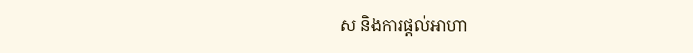ស និងការផ្តល់អាហា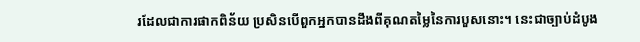រដែលជាការផាកពិន័យ ប្រសិនបើពួកអ្នកបានដឹងពីគុណតម្លៃនៃការបួសនោះ។ នេះជាច្បាប់ដំបូង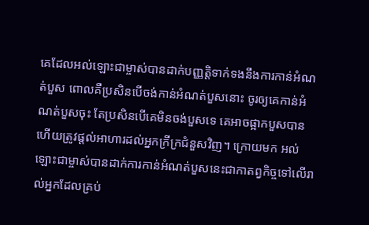គេដែលអល់ឡោះជាម្ចាស់បានដាក់បញ្ញត្តិទាក់ទងនឹងការកាន់អំណត់បួស ពោលគឺប្រសិនបើចង់កាន់អំណត់បួសនោះ ចូរឲ្យគេកាន់អំណត់បួសចុះ តែប្រសិនបើគេមិនចង់បួសទេ គេអាចផ្អាកបួសបាន ហើយត្រូវផ្តល់អាហារដល់អ្នកក្រីក្រជំនួសវិញ។ ក្រោយមក អល់ឡោះជាម្ចាស់បានដាក់ការកាន់អំណត់បួសនេះជាកាតព្វកិច្ចទៅលើរាល់អ្នកដែលគ្រប់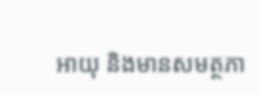អាយុ និងមានសមត្ថភា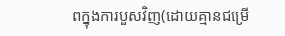ពក្នុងការបួសវិញ(ដោយគ្មានជម្រើ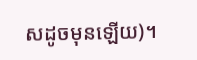សដូចមុនឡើយ)។